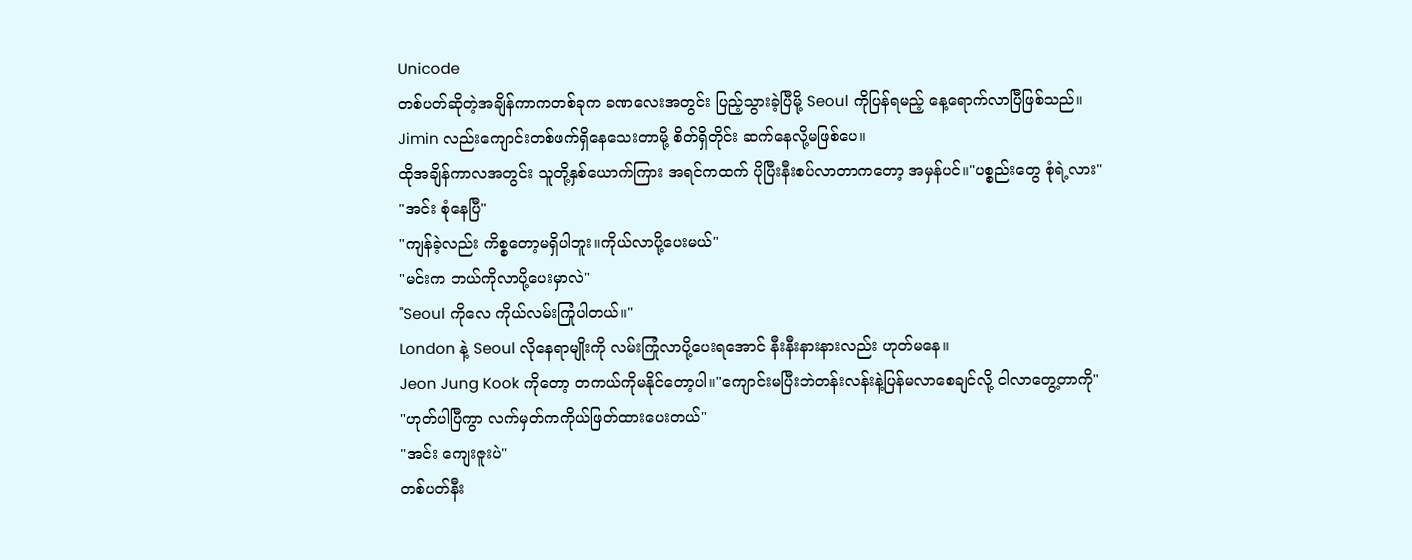Unicode
တစ်ပတ်ဆိုတဲ့အချိန်ကာကတစ်ခုက ခဏလေးအတွင်း ပြည့်သွားခဲ့ပြီမို့ Seoul ကိုပြန်ရမည့် နေ့ရောက်လာပြီဖြစ်သည်။
Jimin လည်းကျောင်းတစ်ဖက်ရှိနေသေးတာမို့ စိတ်ရှိတိုင်း ဆက်နေလို့မဖြစ်ပေ။
ထိုအချိန်ကာလအတွင်း သူတို့နှစ်ယောက်ကြား အရင်ကထက် ပိုပြီးနီးစပ်လာတာကတော့ အမှန်ပင်။"ပစ္စည်းတွေ စုံရဲ့လား"
"အင်း စုံနေပြီ"
"ကျန်ခဲ့လည်း ကိစ္စတော့မရှိပါဘူး။ကိုယ်လာပို့ပေးမယ်"
"မင်းက ဘယ်ကိုလာပို့ပေးမှာလဲ"
"Seoul ကိုလေ ကိုယ်လမ်းကြုံပါတယ်။"
London နဲ့ Seoul လိုနေရာမျိုးကို လမ်းကြုံလာပို့ပေးရအောင် နီးနီးနားနားလည်း ဟုတ်မနေ။
Jeon Jung Kook ကိုတော့ တကယ်ကိုမနိုင်တော့ပါ။"ကျောင်းမပြီးဘဲတန်းလန်းနဲ့ပြန်မလာစေချင်လို့ ငါလာတွေ့တာကို"
"ဟုတ်ပါပြီကွာ လက်မှတ်ကကိုယ်ဖြတ်ထားပေးတယ်"
"အင်း ကျေးဇူးပဲ"
တစ်ပတ်နီး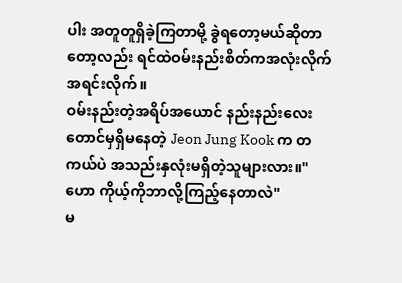ပါး အတူတူရှိခဲ့ကြတာမို့ ခွဲရတော့မယ်ဆိုတာတော့လည်း ရင်ထဲဝမ်းနည်းစိတ်ကအလုံးလိုက်အရင်းလိုက်။
ဝမ်းနည်းတဲ့အရိပ်အယောင် နည်းနည်းလေးတောင်မှရှိမနေတဲ့ Jeon Jung Kook က တကယ်ပဲ အသည်းနှလုံးမရှိတဲ့သူများလား။"ဟော ကိုယ့်ကိုဘာလို့ကြည့်နေတာလဲ"
မ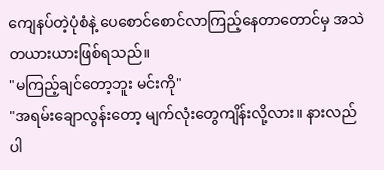ကျေနပ်တဲ့ပုံစံနဲ့ ပေစောင်စောင်လာကြည့်နေတာတောင်မှ အသဲတယားယားဖြစ်ရသည်။
"မကြည့်ချင်တော့ဘူး မင်းကို"
"အရမ်းချောလွန်းတော့ မျက်လုံးတွေကျိန်းလို့လား။ နားလည်ပါ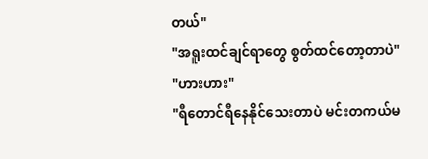တယ်"
"အရူးထင်ချင်ရာတွေ စွတ်ထင်တော့တာပဲ"
"ဟားဟား"
"ရီတောင်ရီနေနိုင်သေးတာပဲ မင်းတကယ်မ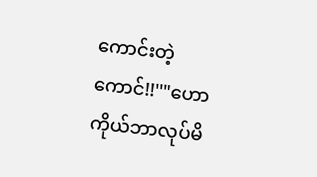ကောင်းတဲ့ကောင်!!''"ဟော ကိုယ်ဘာလုပ်မိ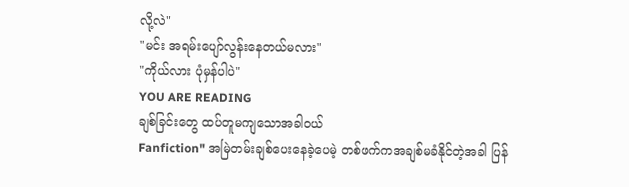လို့လဲ"
"မင်း အရမ်းပျော်လွန်းနေတယ်မလား"
"ကိုယ်လား ပုံမှန်ပါပဲ"
YOU ARE READING
ချစ်ခြင်းတွေ ထပ်တူမကျသောအခါဝယ်
Fanfiction" အမြဲတမ်းချစ်ပေးနေခဲ့ပေမဲ့ တစ်ဖက်ကအချစ်မခံနိုင်တဲ့အခါ ပြန်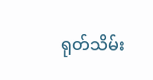ရုတ်သိမ်း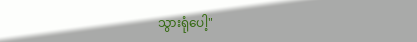သွားရုံပေါ့"